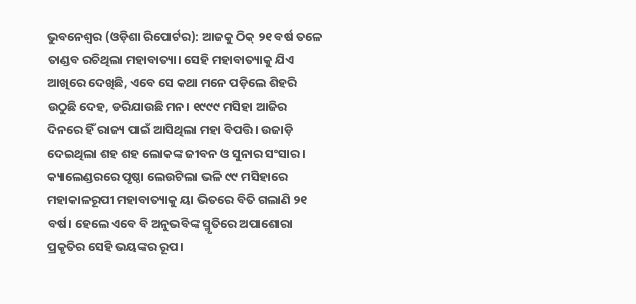ଭୁବନେଶ୍ୱର (ଓଡ଼ିଶା ରିପୋର୍ଟର): ଆଜକୁ ଠିକ୍ ୨୧ ବର୍ଷ ତଳେ ତାଣ୍ଡବ ରଚିଥିଲା ମହାବାତ୍ୟା। ସେହି ମହାବାତ୍ୟାକୁ ଯିଏ ଆଖିରେ ଦେଖିଛି, ଏବେ ସେ କଥା ମନେ ପଡ଼ିଲେ ଶିହରି ଉଠୁଛି ଦେହ, ଡରିଯାଉଛି ମନ। ୧୯୯୯ ମସିହା ଆଜିର ଦିନରେ ହିଁ ରାଜ୍ୟ ପାଇଁ ଆସିଥିଲା ମହା ବିପତ୍ତି। ଉଜାଡ଼ି ଦେଇଥିଲା ଶହ ଶହ ଲୋକଙ୍କ ଜୀବନ ଓ ସୁନାର ସଂସାର। କ୍ୟାଲେଣ୍ଡରରେ ପୃଷ୍ଠା ଲେଉଟିଲା ଭଳି ୯୯ ମସିହାରେ ମହାକାଳରୂପୀ ମହାବାତ୍ୟାକୁ ୟା ଭିତରେ ବିତି ଗଲାଣି ୨୧ ବର୍ଷ। ହେଲେ ଏବେ ବି ଅନୁଭବିଙ୍କ ସ୍ମୃତିରେ ଅପାଶୋରା ପ୍ରକୃତିର ସେହି ଭୟଙ୍କର ରୂପ।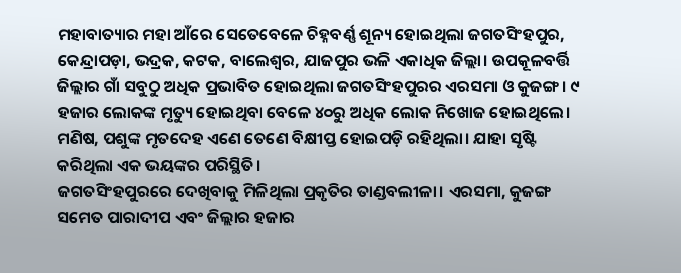ମହାବାତ୍ୟାର ମହା ଆଁରେ ସେତେବେଳେ ଚିହ୍ନବର୍ଣ୍ଣ ଶୂନ୍ୟ ହୋଇଥିଲା ଜଗତସିଂହପୁର, କେନ୍ଦ୍ରାପଡ଼ା, ଭଦ୍ରକ, କଟକ, ବାଲେଶ୍ୱର, ଯାଜପୁର ଭଳି ଏକାଧିକ ଜିଲ୍ଲା। ଉପକୂଳବର୍ତ୍ତି ଜିଲ୍ଲାର ଗାଁ ସବୁଠୁ ଅଧିକ ପ୍ରଭାବିତ ହୋଇଥିଲା ଜଗତସିଂହପୁରର ଏରସମା ଓ କୁଜଙ୍ଗ। ୯ ହଜାର ଲୋକଙ୍କ ମୃତ୍ୟୁ ହୋଇଥିବା ବେଳେ ୪୦ରୁ ଅଧିକ ଲୋକ ନିଖୋଜ ହୋଇଥିଲେ। ମଣିଷ, ପଶୁଙ୍କ ମୃତଦେହ ଏଣେ ତେଣେ ବିକ୍ଷୀପ୍ତ ହୋଇପଡ଼ି ରହିଥିଲା। ଯାହା ସୃଷ୍ଟି କରିଥିଲା ଏକ ଭୟଙ୍କର ପରିସ୍ଥିତି।
ଜଗତସିଂହପୁରରେ ଦେଖିବାକୁ ମିଳିଥିଲା ପ୍ରକୃତିର ତାଣ୍ଡବଲୀଳା। ଏରସମା, କୁଜଙ୍ଗ ସମେତ ପାରାଦୀପ ଏବଂ ଜିଲ୍ଲାର ହଜାର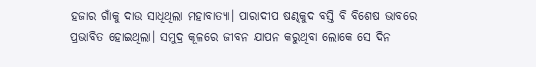ହଜାର ଗାଁକୁ ଦାଉ ସାଧିଥିଲା ମହାବାତ୍ୟା। ପାରାଦୀପ ଷଣ୍ଢକୁଦ ବସ୍ତି ବି ବିଶେଷ ଭାବରେ ପ୍ରଭାବିତ ହୋଇଥିଲା। ସମୁଦ୍ର କୂଳରେ ଜୀବନ ଯାପନ କରୁଥିବା ଲୋକେ ସେ ଦିନ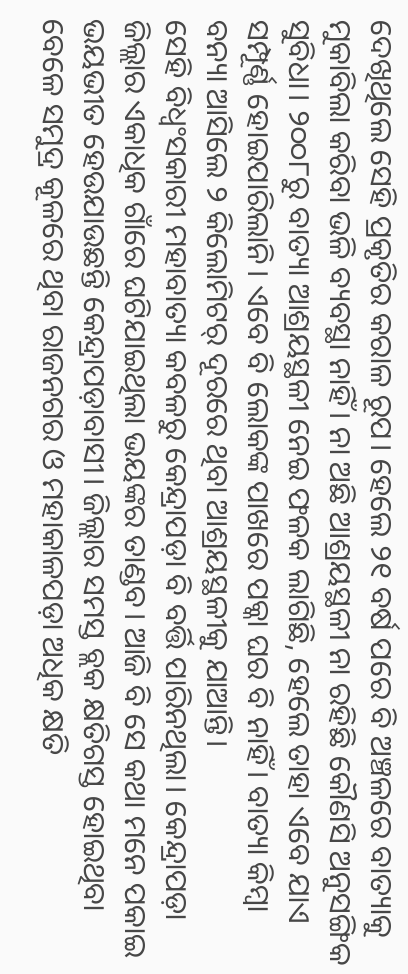ଦେଖିଥିଲେ ସେହି ପ୍ରକୃତିର କରାଳ ରୂପ। ହେଲେ ୨୧ ବର୍ଷ ପରେ ବି ଅଞ୍ଚଳରେ ବାତ୍ୟାକୁ ମୁକାବିଲା କରିବା ଭଳି ବ୍ୟବସ୍ଥା ନାହିଁ। ନା ଅଛି ଆଶ୍ରୟସ୍ଥଳୀ ନା ରହିଛି କୌଣସି ଅନୁସଙ୍ଗିକ ସୁବିଧା। ୨୦୦୮ରୁ ବାତ୍ୟା ଆଶ୍ରୟସ୍ଥଳୀ ନେଇ ଫଳକ ଲାଗିଛି, ହେଲେ ତାହା ଏବେ ଯାଏ ସମ୍ପୂର୍ଣ୍ଣ ହୋଇପାରିଲାନି। ଏବେ ବି ଲୋକଙ୍କ ପାଖରେ ପକ୍କା ଘର ବି ନାହିଁ। ବାତ୍ୟା କିମ୍ବା ବନ୍ୟା ଆସିଲେ ୨ କିଲୋମିଟର୍ ଦୂରରେ ଥିବା ଆଶ୍ରୟସ୍ଥଳୀକୁ ଯାଆନ୍ତି।
ସେହି ବିଧ୍ବଂସକାରୀ ମହାବାତ୍ୟା କବଳରୁ କେନ୍ଦ୍ରାପଡ଼ା ବି ବର୍ତ୍ତି ପାରିନଥିଲା। କେନ୍ଦ୍ରାପଡ଼ା ଜିଲ୍ଲାର ଏକାଧିକ ଗାଁରେ ଘଟିଯାଇଥିଲା ଭୟଙ୍କର ତାଣ୍ଡବ। ଆଜି ବି ସେ କଥା ମନେ ପକାଇ ଭୟଭୀତ ହେଉଯାଉଛନ୍ତି କେନ୍ଦ୍ରାପଡ଼ାବାସୀ। ଜିଲ୍ଲାର ସମସ୍ତ ବ୍ଲକ କ୍ଷତିଗସ୍ତ ହୋଇଥିବା ବେଳେ ସମୁଦ୍ର କୂଳରେ ଥିବା ରାଜନଗର ଓ ମହାକାଳପଡ଼ା ଅଧିକ କ୍ଷତି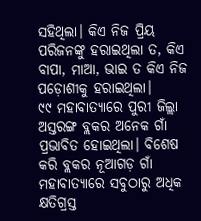ସହିଥିଲା। କିଏ ନିଜ ପ୍ରିୟ ପରିଜନଙ୍କୁ ହରାଇଥିଲା ତ, କିଏ ବାପା, ମାଆ, ଭାଇ ତ କିଏ ନିଜ ପଡ଼ୋଶୀକୁ ହରାଇଥିଲା।
୯୯ ମହାବାତ୍ୟାରେ ପୁରୀ ଜିଲ୍ଲା ଅସ୍ତରଙ୍ଗ ବ୍ଲକର ଅନେକ ଗାଁ ପ୍ରଭାବିତ ହୋଇଥିଲା। ବିଶେଷ କରି ବ୍ଲକର ନୂଆଗଡ଼ ଗାଁ ମହାବାତ୍ୟାରେ ସବୁଠାରୁ ଅଧିକ କ୍ଷତିଗ୍ରସ୍ତ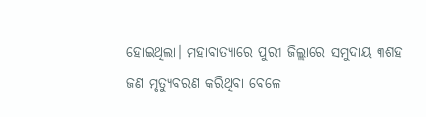ହୋଇଥିଲା। ମହାବାତ୍ୟାରେ ପୁରୀ ଜିଲ୍ଲାରେ ସମୁଦାୟ ୩ଶହ ଜଣ ମୃତ୍ଯୁବରଣ କରିଥିବା ବେଳେ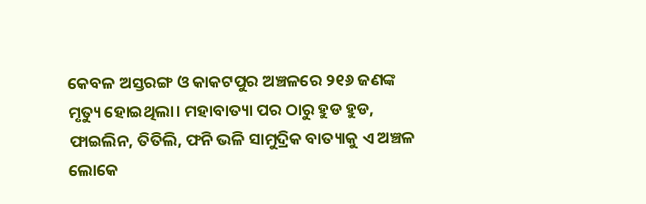କେବଳ ଅସ୍ତରଙ୍ଗ ଓ କାକଟପୁର ଅଞ୍ଚଳରେ ୨୧୬ ଜଣଙ୍କ ମୃତ୍ୟୁ ହୋଇଥିଲା। ମହାବାତ୍ୟା ପର ଠାରୁ ହୁଡ ହୁଡ, ଫାଇଲିନ, ତିତିଲି, ଫନି ଭଳି ସାମୁଦ୍ରିକ ବାତ୍ୟାକୁ ଏ ଅଞ୍ଚଳ ଲୋକେ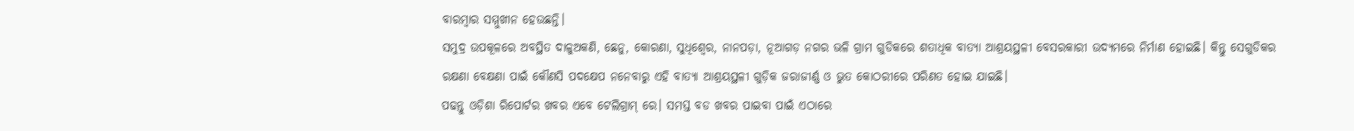ବାରମ୍ବାର ସମ୍ମୁଖୀନ ହେଉଛନ୍ତି।
ସମୁଦ୍ର ଉପକୂଳରେ ଅବସ୍ଥିତ ଦାଳୁଅକଣି, ଛେନୁ, କୋରଣା, ସୁଧିଶ୍ୱେର, ନାନପଡ଼ା, ନୂଆଗଡ଼ ନଗର ଭଳି ଗ୍ରାମ ଗୁଡିକରେ ଶତାଧିକ ବାତ୍ୟା ଆଶ୍ରୟସ୍ଥଳୀ ବେସରକାରୀ ଉଦ୍ୟମରେ ନିର୍ମାଣ ହୋଇଛି। କିନ୍ତୁ ସେଗୁଡିକର ରକ୍ଷଣା ବେକ୍ଷଣା ପାଇଁ କୌଣସି ପଦକ୍ଷେପ ନନେବାରୁ ଏହି ବାତ୍ୟା ଆଶ୍ରୟସ୍ଥଳୀ ଗୁଡ଼ିକ ଜରାଜୀର୍ଣ୍ଣ ଓ ଭୁତ କୋଠରୀରେ ପରିଣତ ହୋଇ ଯାଇଛି।
ପଢନ୍ତୁ ଓଡ଼ିଶା ରିପୋର୍ଟର ଖବର ଏବେ ଟେଲିଗ୍ରାମ୍ ରେ। ସମସ୍ତ ବଡ ଖବର ପାଇବା ପାଇଁ ଏଠାରେ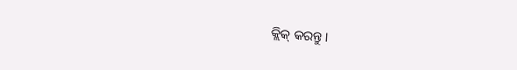କ୍ଲିକ୍ କରନ୍ତୁ।